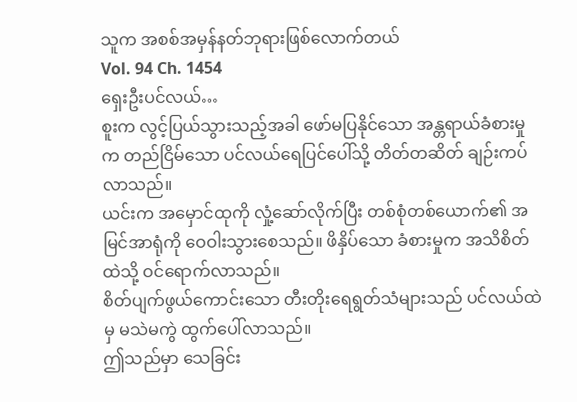သူက အစစ်အမှန်နတ်ဘုရားဖြစ်လောက်တယ်
Vol. 94 Ch. 1454
ရှေးဦးပင်လယ်…
စူးက လွင့်ပြယ်သွားသည့်အခါ ဖော်မပြနိုင်သော အန္တရာယ်ခံစားမှုက တည်ငြိမ်သော ပင်လယ်ရေပြင်ပေါ်သို့ တိတ်တဆိတ် ချဉ်းကပ်လာသည်။
ယင်းက အမှောင်ထုကို လှုံ့ဆော်လိုက်ပြီး တစ်စုံတစ်ယောက်၏ အမြင်အာရုံကို ဝေဝါးသွားစေသည်။ ဖိနှိပ်သော ခံစားမှုက အသိစိတ်ထဲသို့ ဝင်ရောက်လာသည်။
စိတ်ပျက်ဖွယ်ကောင်းသော တီးတိုးရေရွတ်သံများသည် ပင်လယ်ထဲမှ မသဲမကွဲ ထွက်ပေါ်လာသည်။
ဤသည်မှာ သေခြင်း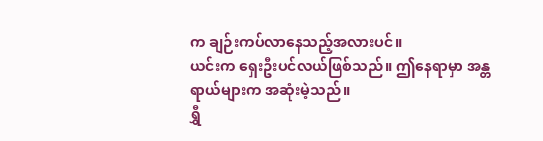က ချဉ်းကပ်လာနေသည့်အလားပင်။
ယင်းက ရှေးဦးပင်လယ်ဖြစ်သည်။ ဤနေရာမှာ အန္တရာယ်များက အဆုံးမဲ့သည်။
ရွှီ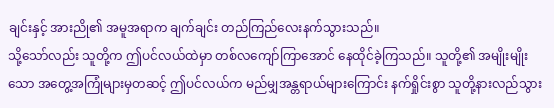ချင်းနှင့် အားညို၏ အမူအရာက ချက်ချင်း တည်ကြည်လေးနက်သွားသည်။
သို့သော်လည်း သူတို့က ဤပင်လယ်ထဲမှာ တစ်လကျော်ကြာအောင် နေထိုင်ခဲ့ကြသည်။ သူတို့၏ အမျိုးမျိုးသော အတွေ့အကြုံများမှတဆင့် ဤပင်လယ်က မည်မျှအန္တရာယ်များကြောင်း နက်ရှိုင်းစွာ သူတို့နားလည်သွား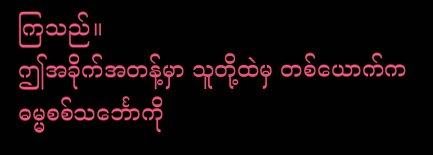ကြသည်။
ဤအခိုက်အတန့်မှာ သူတို့ထဲမှ တစ်ယောက်က ဓမ္မစစ်သင်္ဘောကို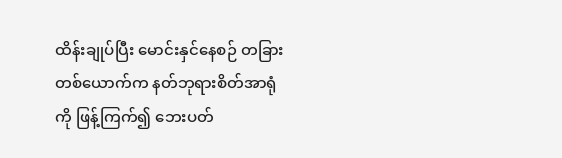ထိန်းချုပ်ပြီး မောင်းနှင်နေစဉ် တခြားတစ်ယောက်က နတ်ဘုရားစိတ်အာရုံကို ဖြန့်ကြက်၍ ဘေးပတ်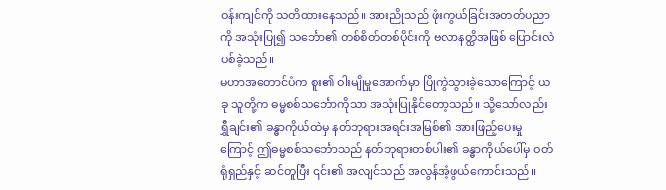ဝန်းကျင်ကို သတိထားနေသည်။ အားညိုသည် ဖုံးကွယ်ခြင်းအတတ်ပညာကို အသုံးပြု၍ သင်္ဘော၏ တစ်စိတ်တစ်ပိုင်းကို ဗလာနတ္ထိအဖြစ် ပြောင်းလဲပစ်ခဲ့သည်။
မဟာအတောင်ပံက စူး၏ ဝါးမျိုမှုအောက်မှာ ပြိုကွဲသွားခဲ့သောကြောင့် ယခု သူတို့က ဓမ္မစစ်သင်္ဘောကိုသာ အသုံးပြုနိုင်တော့သည်။ သို့သော်လည်း ရွှီချင်း၏ ခန္ဓာကိုယ်ထဲမှ နတ်ဘုရားအရင်းအမြစ်၏ အားဖြည့်ပေးမှုကြောင့် ဤဓမ္မစစ်သင်္ဘောသည် နတ်ဘုရားတစ်ပါး၏ ခန္ဓာကိုယ်ပေါ်မှ ဝတ်ရုံရှည်နှင့် ဆင်တူပြီး ၎င်း၏ အလျင်သည် အလွန်အံ့ဖွယ်ကောင်းသည်။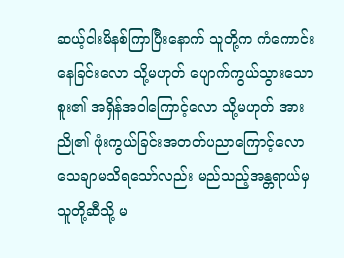ဆယ့်ငါးမိနစ်ကြာပြီးနောက် သူတို့က ကံကောင်းနေခြင်းလော သို့မဟုတ် ပျောက်ကွယ်သွားသော စူး၏ အရှိန်အဝါကြောင့်လော သို့မဟုတ် အားညို၏ ဖုံးကွယ်ခြင်းအတတ်ပညာကြောင့်လော သေချာမသိရသော်လည်း မည်သည့်အန္တရာယ်မှ သူတို့ဆီသို့ မ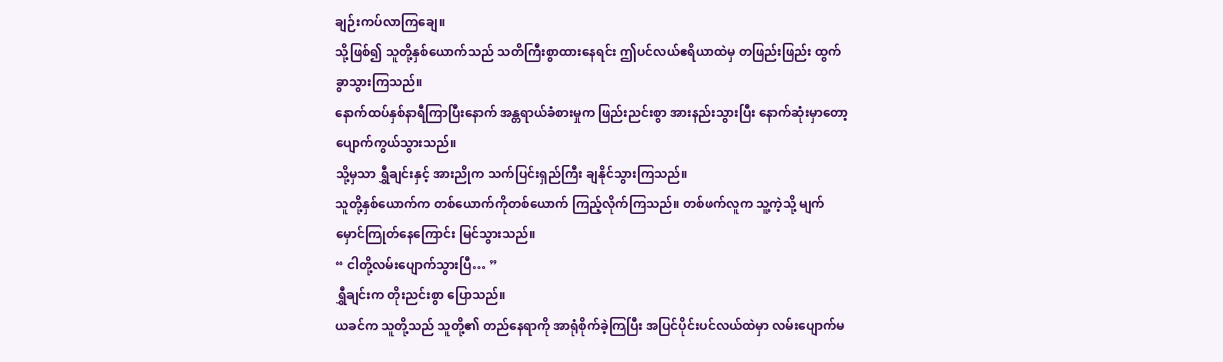ချဉ်းကပ်လာကြချေ။
သို့ဖြစ်၍ သူတို့နှစ်ယောက်သည် သတိကြီးစွာထားနေရင်း ဤပင်လယ်ဧရိယာထဲမှ တဖြည်းဖြည်း ထွက်ခွာသွားကြသည်။
နောက်ထပ်နှစ်နာရီကြာပြီးနောက် အန္တရာယ်ခံစားမှုက ဖြည်းညင်းစွာ အားနည်းသွားပြီး နောက်ဆုံးမှာတော့ ပျောက်ကွယ်သွားသည်။
သို့မှသာ ရွှီချင်းနှင့် အားညိုက သက်ပြင်းရှည်ကြီး ချနိုင်သွားကြသည်။
သူတို့နှစ်ယောက်က တစ်ယောက်ကိုတစ်ယောက် ကြည့်လိုက်ကြသည်။ တစ်ဖက်လူက သူ့ကဲ့သို့ မျက်မှောင်ကြုတ်နေကြောင်း မြင်သွားသည်။
“ ငါတို့လမ်းပျောက်သွားပြီ… ”
ရွှီချင်းက တိုးညင်းစွာ ပြောသည်။
ယခင်က သူတို့သည် သူတို့၏ တည်နေရာကို အာရုံစိုက်ခဲ့ကြပြီး အပြင်ပိုင်းပင်လယ်ထဲမှာ လမ်းပျောက်မ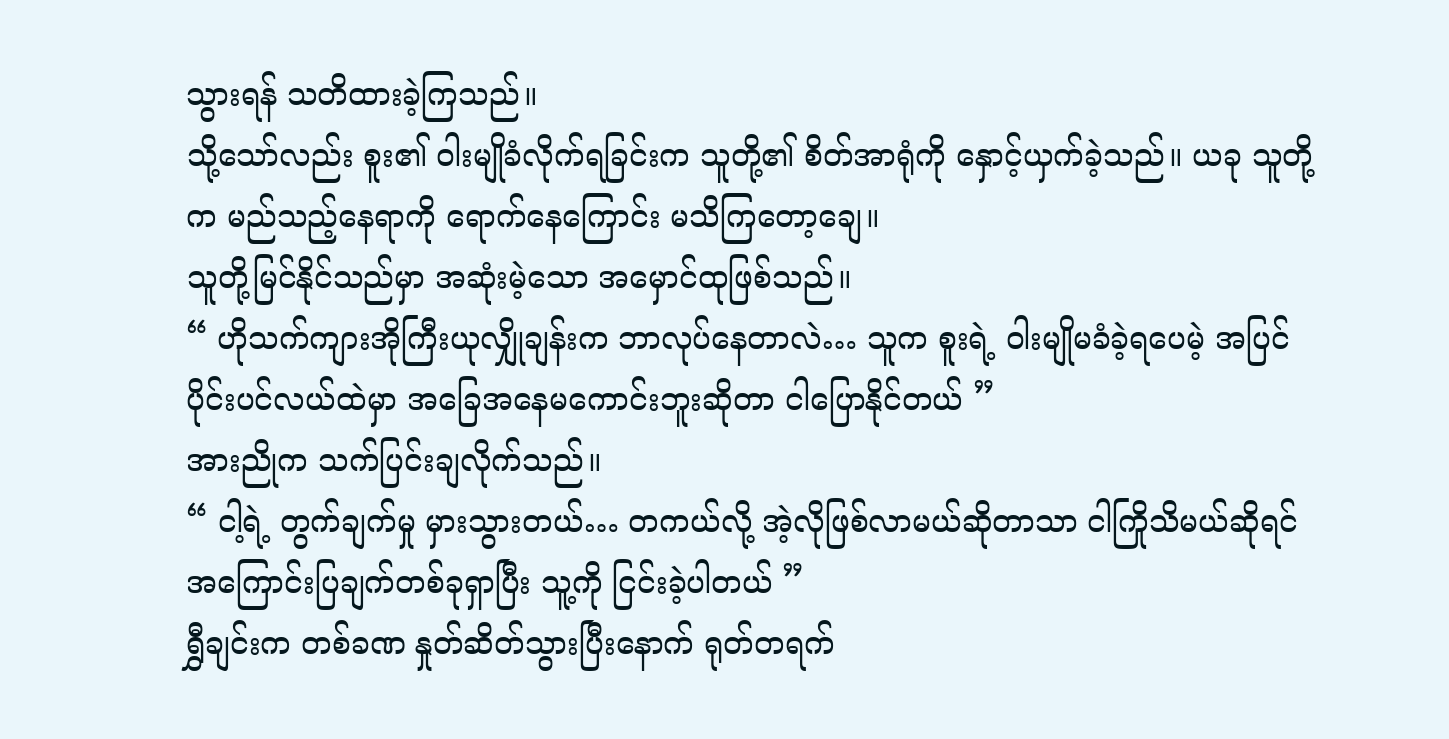သွားရန် သတိထားခဲ့ကြသည်။
သို့သော်လည်း စူး၏ ဝါးမျိုခံလိုက်ရခြင်းက သူတို့၏ စိတ်အာရုံကို နှောင့်ယှက်ခဲ့သည်။ ယခု သူတို့က မည်သည့်နေရာကို ရောက်နေကြောင်း မသိကြတော့ချေ။
သူတို့မြင်နိုင်သည်မှာ အဆုံးမဲ့သော အမှောင်ထုဖြစ်သည်။
“ ဟိုသက်ကျားအိုကြီးယုလျှိုချန်းက ဘာလုပ်နေတာလဲ… သူက စူးရဲ့ ဝါးမျိုမခံခဲ့ရပေမဲ့ အပြင်ပိုင်းပင်လယ်ထဲမှာ အခြေအနေမကောင်းဘူးဆိုတာ ငါပြောနိုင်တယ် ”
အားညိုက သက်ပြင်းချလိုက်သည်။
“ ငါ့ရဲ့ တွက်ချက်မှု မှားသွားတယ်… တကယ်လို့ အဲ့လိုဖြစ်လာမယ်ဆိုတာသာ ငါကြိုသိမယ်ဆိုရင် အကြောင်းပြချက်တစ်ခုရှာပြီး သူ့ကို ငြင်းခဲ့ပါတယ် ”
ရွှီချင်းက တစ်ခဏ နှုတ်ဆိတ်သွားပြီးနောက် ရုတ်တရက်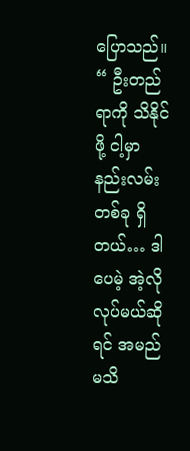ပြောသည်။
“ ဦးတည်ရာကို သိနိုင်ဖို့ ငါ့မှာ နည်းလမ်းတစ်ခု ရှိတယ်… ဒါပေမဲ့ အဲ့လိုလုပ်မယ်ဆိုရင် အမည်မသိ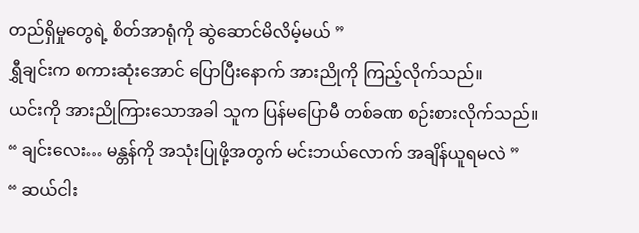တည်ရှိမှုတွေရဲ့ စိတ်အာရုံကို ဆွဲဆောင်မိလိမ့်မယ် ”
ရွှီချင်းက စကားဆုံးအောင် ပြောပြီးနောက် အားညိုကို ကြည့်လိုက်သည်။
ယင်းကို အားညိုကြားသောအခါ သူက ပြန်မပြောမီ တစ်ခဏ စဉ်းစားလိုက်သည်။
“ ချင်းလေး… မန္တန်ကို အသုံးပြုဖို့အတွက် မင်းဘယ်လောက် အချိန်ယူရမလဲ ”
“ ဆယ်ငါး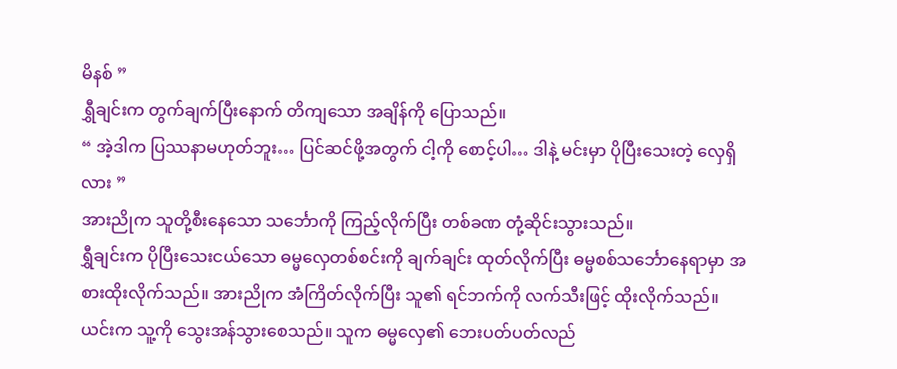မိနစ် ”
ရွှီချင်းက တွက်ချက်ပြီးနောက် တိကျသော အချိန်ကို ပြောသည်။
“ အဲ့ဒါက ပြဿနာမဟုတ်ဘူး… ပြင်ဆင်ဖို့အတွက် ငါ့ကို စောင့်ပါ… ဒါနဲ့ မင်းမှာ ပိုပြီးသေးတဲ့ လှေရှိလား ”
အားညိုက သူတို့စီးနေသော သင်္ဘောကို ကြည့်လိုက်ပြီး တစ်ခဏ တုံ့ဆိုင်းသွားသည်။
ရွှီချင်းက ပိုပြီးသေးငယ်သော ဓမ္မလှေတစ်စင်းကို ချက်ချင်း ထုတ်လိုက်ပြီး ဓမ္မစစ်သင်္ဘောနေရာမှာ အစားထိုးလိုက်သည်။ အားညိုက အံကြိတ်လိုက်ပြီး သူ၏ ရင်ဘက်ကို လက်သီးဖြင့် ထိုးလိုက်သည်။ ယင်းက သူ့ကို သွေးအန်သွားစေသည်။ သူက ဓမ္မလှေ၏ ဘေးပတ်ပတ်လည်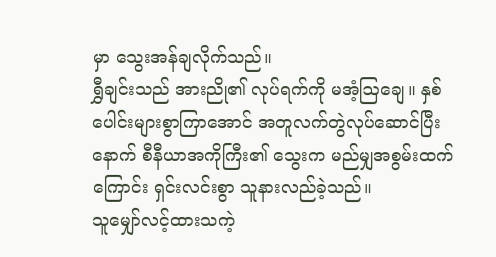မှာ သွေးအန်ချလိုက်သည်။
ရွှီချင်းသည် အားညို၏ လုပ်ရက်ကို မအံ့ဩချေ။ နှစ်ပေါင်းများစွာကြာအောင် အတူလက်တွဲလုပ်ဆောင်ပြီးနောက် စီနီယာအကိုကြီး၏ သွေးက မည်မျှအစွမ်းထက်ကြောင်း ရှင်းလင်းစွာ သူနားလည်ခဲ့သည်။
သူမျှော်လင့်ထားသကဲ့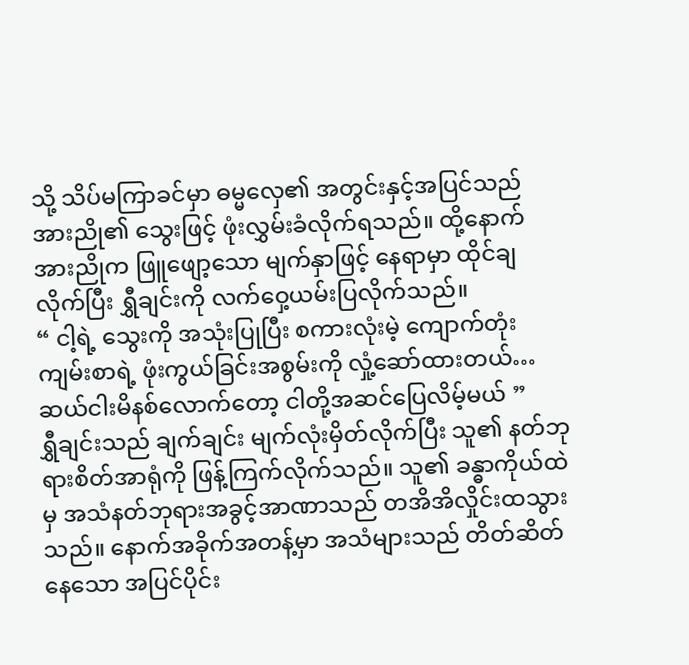သို့ သိပ်မကြာခင်မှာ ဓမ္မလှေ၏ အတွင်းနှင့်အပြင်သည် အားညို၏ သွေးဖြင့် ဖုံးလွှမ်းခံလိုက်ရသည်။ ထို့နောက် အားညိုက ဖြူဖျော့သော မျက်နှာဖြင့် နေရာမှာ ထိုင်ချလိုက်ပြီး ရွှီချင်းကို လက်ဝှေ့ယမ်းပြလိုက်သည်။
“ ငါ့ရဲ့ သွေးကို အသုံးပြုပြီး စကားလုံးမဲ့ ကျောက်တုံးကျမ်းစာရဲ့ ဖုံးကွယ်ခြင်းအစွမ်းကို လှုံ့ဆော်ထားတယ်… ဆယ်ငါးမိနစ်လောက်တော့ ငါတို့အဆင်ပြေလိမ့်မယ် ”
ရွှီချင်းသည် ချက်ချင်း မျက်လုံးမှိတ်လိုက်ပြီး သူ၏ နတ်ဘုရားစိတ်အာရုံကို ဖြန့်ကြက်လိုက်သည်။ သူ၏ ခန္ဓာကိုယ်ထဲမှ အသံနတ်ဘုရားအခွင့်အာဏာသည် တအိအိလှိုင်းထသွားသည်။ နောက်အခိုက်အတန့်မှာ အသံများသည် တိတ်ဆိတ်နေသော အပြင်ပိုင်း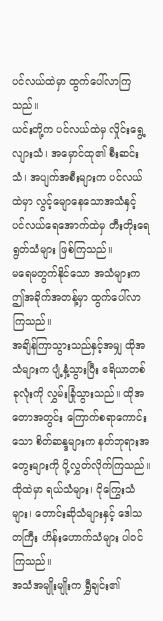ပင်လယ်ထဲမှာ ထွက်ပေါ်လာကြသည်။
ယင်းတို့က ပင်လယ်ထဲမှ လှိုင်းရွေ့လျားသံ၊ အမှောင်ထု၏ စီးဆင်းသံ၊ အပျက်အစီးများက ပင်လယ်ထဲမှာ လွင့်မျောနေသောအသံနှင့် ပင်လယ်ရေအောက်ထဲမှ တီးတိုးရေရွတ်သံများ ဖြစ်ကြသည်။
မရေမတွက်နိုင်သော အသံများက ဤအခိုက်အတန့်မှာ ထွက်ပေါ်လာကြသည်။
အချိန်ကြာသွားသည်နှင့်အမျှ ထိုအသံများက ပျံ့နှံ့သွားပြီး ဧရိယာတစ်ခုလုံးကို လွှမ်းခြုံသွားသည်။ ထိုအတောအတွင်း ကြောက်စရာကောင်းသော စိတ်ဆန္ဒများက နတ်ဘုရားအတွေးများကို ပို့လွှတ်လိုက်ကြသည်။
ထိုထဲမှာ ရယ်သံများ၊ ငိုကြွေးသံများ၊ တောင်းဆိုသံများနှင့် ဒေါသတကြီး ဟိန်းဟောက်သံများ ပါဝင်ကြသည်။
အသံအမျိုးမျိုးက ရွှီချင်း၏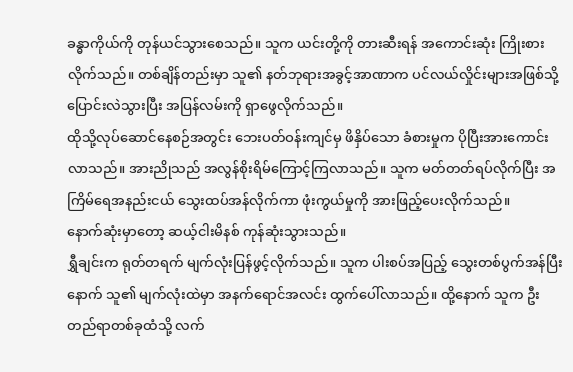ခန္ဓာကိုယ်ကို တုန်ယင်သွားစေသည်။ သူက ယင်းတို့ကို တားဆီးရန် အကောင်းဆုံး ကြိုးစားလိုက်သည်။ တစ်ချိန်တည်းမှာ သူ၏ နတ်ဘုရားအခွင့်အာဏာက ပင်လယ်လှိုင်းများအဖြစ်သို့ ပြောင်းလဲသွားပြီး အပြန်လမ်းကို ရှာဖွေလိုက်သည်။
ထိုသို့လုပ်ဆောင်နေစဉ်အတွင်း ဘေးပတ်ဝန်းကျင်မှ ဖိနှိပ်သော ခံစားမှုက ပိုပြီးအားကောင်းလာသည်။ အားညိုသည် အလွန်စိုးရိမ်ကြောင့်ကြလာသည်။ သူက မတ်တတ်ရပ်လိုက်ပြီး အကြိမ်ရေအနည်းငယ် သွေးထပ်အန်လိုက်ကာ ဖုံးကွယ်မှုကို အားဖြည့်ပေးလိုက်သည်။
နောက်ဆုံးမှာတော့ ဆယ့်ငါးမိနစ် ကုန်ဆုံးသွားသည်။
ရွှီချင်းက ရုတ်တရက် မျက်လုံးပြန်ဖွင့်လိုက်သည်။ သူက ပါးစပ်အပြည့် သွေးတစ်ပွက်အန်ပြီးနောက် သူ၏ မျက်လုံးထဲမှာ အနက်ရောင်အလင်း ထွက်ပေါ်လာသည်။ ထို့နောက် သူက ဦးတည်ရာတစ်ခုထံသို့ လက်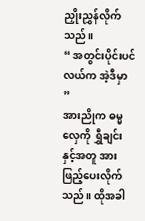ညှိုးညွှန်လိုက်သည်။
“ အတွင်းပိုင်းပင်လယ်က အဲ့ဒီမှာ ”
အားညိုက ဓမ္မလှေကို ရွှီချင်းနှင့်အတူ အားဖြည့်ပေးလိုက်သည်။ ထိုအခါ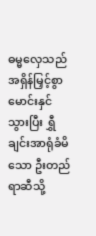ဓမ္မလှေသည် အရှိန်မြှင့်စွာ မောင်းနှင်သွားပြီး ရွှီချင်းအာရုံခံမိသော ဦးတည်ရာဆီသို့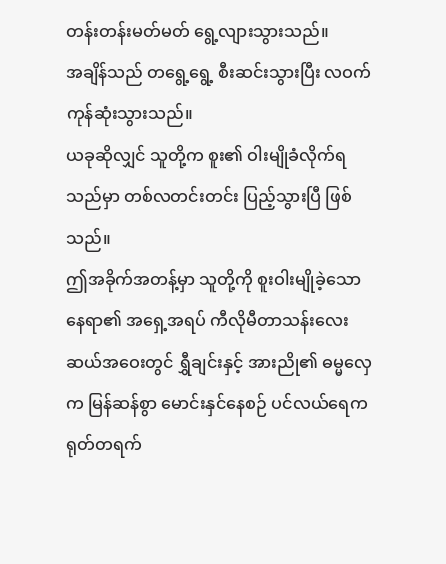တန်းတန်းမတ်မတ် ရွေ့လျားသွားသည်။
အချိန်သည် တရွေ့ရွေ့ စီးဆင်းသွားပြီး လဝက်ကုန်ဆုံးသွားသည်။
ယခုဆိုလျှင် သူတို့က စူး၏ ဝါးမျိုခံလိုက်ရသည်မှာ တစ်လတင်းတင်း ပြည့်သွားပြီ ဖြစ်သည်။
ဤအခိုက်အတန့်မှာ သူတို့ကို စူးဝါးမျိုခဲ့သော နေရာ၏ အရှေ့အရပ် ကီလိုမီတာသန်းလေးဆယ်အဝေးတွင် ရွှီချင်းနှင့် အားညို၏ ဓမ္မလှေက မြန်ဆန်စွာ မောင်းနှင်နေစဉ် ပင်လယ်ရေက ရုတ်တရက်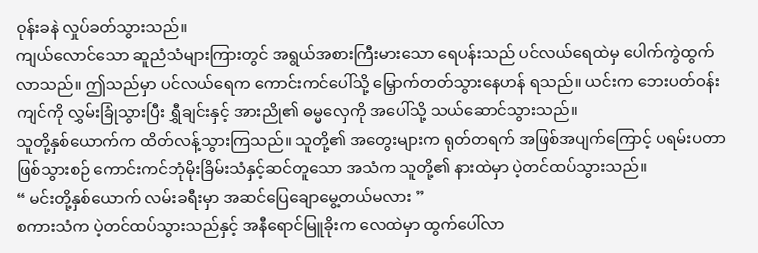ဝုန်းခနဲ လှုပ်ခတ်သွားသည်။
ကျယ်လောင်သော ဆူညံသံများကြားတွင် အရွယ်အစားကြီးမားသော ရေပန်းသည် ပင်လယ်ရေထဲမှ ပေါက်ကွဲထွက်လာသည်။ ဤသည်မှာ ပင်လယ်ရေက ကောင်းကင်ပေါ်သို့ မြှောက်တတ်သွားနေဟန် ရသည်။ ယင်းက ဘေးပတ်ဝန်းကျင်ကို လွှမ်းခြုံသွားပြီး ရွှီချင်းနှင့် အားညို၏ ဓမ္မလှေကို အပေါ်သို့ သယ်ဆောင်သွားသည်။
သူတို့နှစ်ယောက်က ထိတ်လန့်သွားကြသည်။ သူတို့၏ အတွေးများက ရုတ်တရက် အဖြစ်အပျက်ကြောင့် ပရမ်းပတာဖြစ်သွားစဉ် ကောင်းကင်ဘုံမိုးခြိမ်းသံနှင့်ဆင်တူသော အသံက သူတို့၏ နားထဲမှာ ပဲ့တင်ထပ်သွားသည်။
“ မင်းတို့နှစ်ယောက် လမ်းခရီးမှာ အဆင်ပြေချောမွေ့တယ်မလား ”
စကားသံက ပဲ့တင်ထပ်သွားသည်နှင့် အနီရောင်မြူခိုးက လေထဲမှာ ထွက်ပေါ်လာ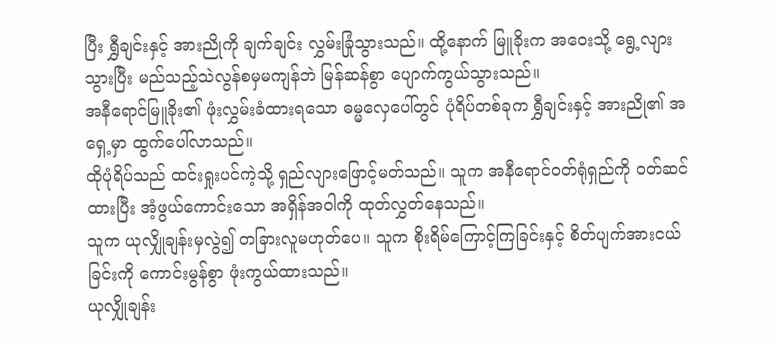ပြီး ရွှီချင်းနှင့် အားညိုကို ချက်ချင်း လွှမ်းခြုံသွားသည်။ ထို့နောက် မြူခိုးက အဝေးသို့ ရွေ့လျားသွားပြီး မည်သည့်သဲလွန်စမှမကျန်ဘဲ မြန်ဆန်စွာ ပျောက်ကွယ်သွားသည်။
အနီရောင်မြူခိုး၏ ဖုံးလွှမ်းခံထားရသော ဓမ္မလှေပေါ်တွင် ပုံရိပ်တစ်ခုက ရွှီချင်းနှင့် အားညို၏ အရှေ့မှာ ထွက်ပေါ်လာသည်။
ထိုပုံရိပ်သည် ထင်းရှုးပင်ကဲ့သို့ ရှည်လျားဖြောင့်မတ်သည်။ သူက အနီရောင်ဝတ်ရုံရှည်ကို ဝတ်ဆင်ထားပြီး အံ့ဖွယ်ကောင်းသော အရှိန်အဝါကို ထုတ်လွှတ်နေသည်။
သူက ယုလျှိုချန်းမှလွဲ၍ တခြားလူမဟုတ်ပေ။ သူက စိုးရိမ်ကြောင့်ကြခြင်းနှင့် စိတ်ပျက်အားငယ်ခြင်းကို ကောင်းမွန်စွာ ဖုံးကွယ်ထားသည်။
ယုလျှိုချန်း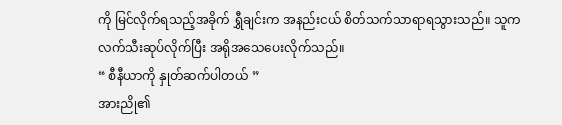ကို မြင်လိုက်ရသည့်အခိုက် ရွှီချင်းက အနည်းငယ် စိတ်သက်သာရာရသွားသည်။ သူက လက်သီးဆုပ်လိုက်ပြီး အရိုအသေပေးလိုက်သည်။
“ စီနီယာကို နှုတ်ဆက်ပါတယ် ”
အားညို၏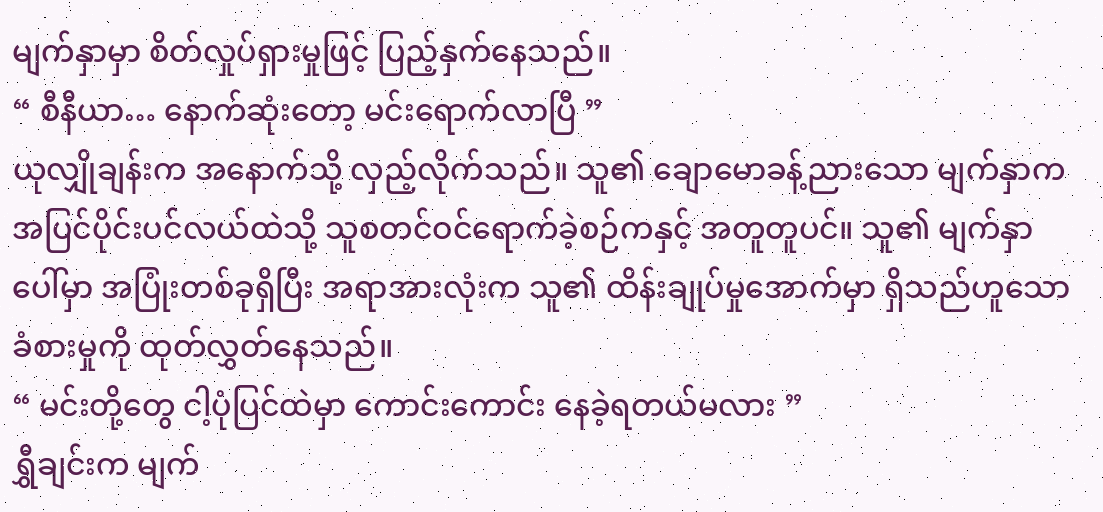မျက်နှာမှာ စိတ်လှုပ်ရှားမှုဖြင့် ပြည့်နှက်နေသည်။
“ စီနီယာ… နောက်ဆုံးတော့ မင်းရောက်လာပြီ ”
ယုလျှိုချန်းက အနောက်သို့ လှည့်လိုက်သည်။ သူ၏ ချောမောခန့်ညားသော မျက်နှာက အပြင်ပိုင်းပင်လယ်ထဲသို့ သူစတင်ဝင်ရောက်ခဲ့စဉ်ကနှင့် အတူတူပင်။ သူ၏ မျက်နှာပေါ်မှာ အပြုံးတစ်ခုရှိပြီး အရာအားလုံးက သူ၏ ထိန်းချုပ်မှုအောက်မှာ ရှိသည်ဟူသော ခံစားမှုကို ထုတ်လွှတ်နေသည်။
“ မင်းတို့တွေ ငါ့ပုံပြင်ထဲမှာ ကောင်းကောင်း နေခဲ့ရတယ်မလား ”
ရွှီချင်းက မျက်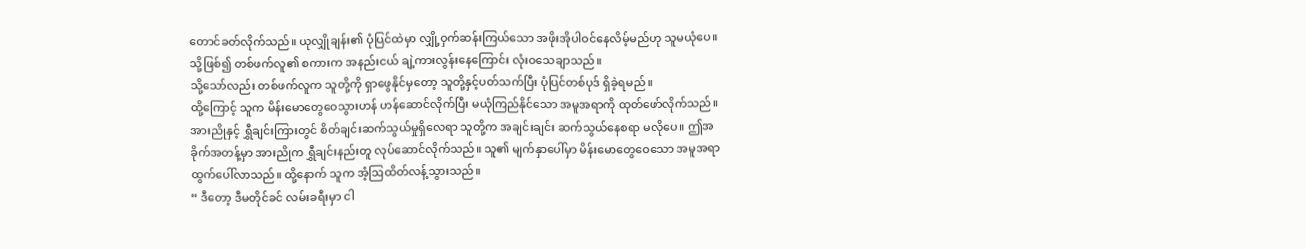တောင်ခတ်လိုက်သည်။ ယုလျှိုချန်း၏ ပုံပြင်ထဲမှာ လျှို့ဝှက်ဆန်းကြယ်သော အဖိုးအိုပါဝင်နေလိမ့်မည်ဟု သူမယုံပေ။ သို့ဖြစ်၍ တစ်ဖက်လူ၏ စကားက အနည်းငယ် ချဲ့ကားလွန်းနေကြောင်း လုံးဝသေချာသည်။
သို့သော်လည်း တစ်ဖက်လူက သူတို့ကို ရှာဖွေနိုင်မှတော့ သူတို့နှင့်ပတ်သက်ပြီး ပုံပြင်တစ်ပုဒ် ရှိခဲ့ရမည်။
ထို့ကြောင့် သူက မိန်းမောတွေဝေသွားဟန် ဟန်ဆောင်လိုက်ပြီး မယုံကြည်နိုင်သော အမူအရာကို ထုတ်ဖော်လိုက်သည်။
အားညိုနှင့် ရွှီချင်းကြားတွင် စိတ်ချင်းဆက်သွယ်မှုရှိလေရာ သူတို့က အချင်းချင်း ဆက်သွယ်နေစရာ မလိုပေ။ ဤအခိုက်အတန့်မှာ အားညိုက ရွှီချင်းနည်းတူ လုပ်ဆောင်လိုက်သည်။ သူ၏ မျက်နှာပေါ်မှာ မိန်းမောတွေဝေသော အမူအရာ ထွက်ပေါ်လာသည်။ ထို့နောက် သူက အံ့ဩထိတ်လန့်သွားသည်။
“ ဒီတော့ ဒီမတိုင်ခင် လမ်းခရီးမှာ ငါ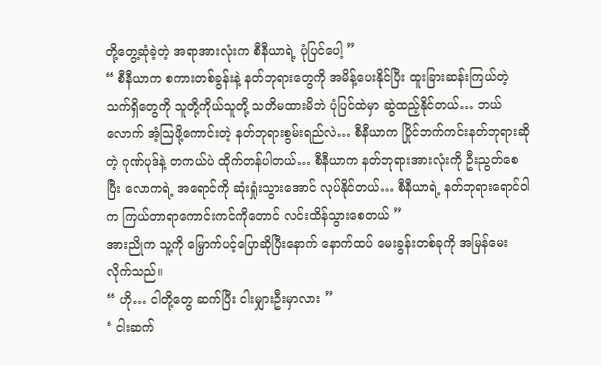တို့တွေ့ဆုံခဲ့တဲ့ အရာအားလုံးက စီနီယာရဲ့ ပုံပြင်ပေါ့ ”
“ စီနီယာက စကားတစ်ခွန်းနဲ့ နတ်ဘုရားတွေကို အမိန့်ပေးနိုင်ပြီး ထူးခြားဆန်းကြယ်တဲ့ သက်ရှိတွေကို သူတို့ကိုယ်သူတို့ သတိမထားမိဘဲ ပုံပြင်ထဲမှာ ဆွဲထည့်နိုင်တယ်… ဘယ်လောက် အံ့ဩဖို့ကောင်းတဲ့ နတ်ဘုရားစွမ်းရည်လဲ… စီနီယာက ပြိုင်ဘက်ကင်းနတ်ဘုရားဆိုတဲ့ ဂုဏ်ပုဒ်နဲ့ တကယ်ပဲ ထိုက်တန်ပါတယ်… စီနီယာက နတ်ဘုရားအားလုံးကို ဦးညွတ်စေပြီး လောကရဲ့ အရောင်ကို ဆုံးရှုံးသွားအောင် လုပ်နိုင်တယ်… စီနီယာရဲ့ နတ်ဘုရားရောင်ဝါက ကြယ်တာရာကောင်းကင်ကိုတောင် လင်းထိန်သွားစေတယ် ”
အားညိုက သူ့ကို မြှောက်ပင့်ပြောဆိုပြီးနောက် နောက်ထပ် မေးခွန်းတစ်ခုကို အမြန်မေးလိုက်သည်။
“ ဟို… ငါတို့တွေ ဆက်ပြီး ငါးမျှားဦးမှာလား ”
‘ ငါးဆက်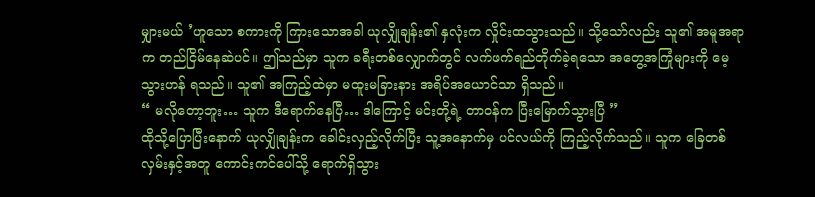မျှားမယ် ’ဟူသော စကားကို ကြားသောအခါ ယုလျှိုချန်း၏ နှလုံးက လှိုင်းထသွားသည်။ သို့သော်လည်း သူ၏ အမူအရာက တည်ငြိမ်နေဆဲပင်။ ဤသည်မှာ သူက ခရီးတစ်လျှောက်တွင် လက်ဖက်ရည်တိုက်ခဲ့ရသော အတွေ့အကြုံများကို မေ့သွားဟန် ရသည်။ သူ၏ အကြည့်ထဲမှာ မထူးမခြားနား အရိပ်အယောင်သာ ရှိသည်။
“ မလိုတော့ဘူး… သူက ဒီရောက်နေပြီ… ဒါကြောင့် မင်းတို့ရဲ့ တာဝန်က ပြီးမြောက်သွားပြီ ”
ထိုသို့ပြောပြီးနောက် ယုလျှိုချန်းက ခေါင်းလှည့်လိုက်ပြီး သူ့အနောက်မှ ပင်လယ်ကို ကြည့်လိုက်သည်။ သူက ခြေတစ်လှမ်းနှင့်အတူ ကောင်းကင်ပေါ်သို့ ရောက်ရှိသွား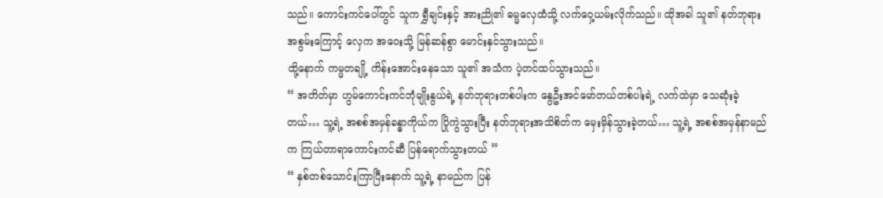သည်။ ကောင်းကင်ပေါ်တွင် သူက ရွှီချင်းနှင့် အားညို၏ ဓမ္မလှေထံသို့ လက်ဝှေ့ယမ်းလိုက်သည်။ ထိုအခါ သူ၏ နတ်ဘုရားအစွမ်းကြောင့် လှေက အဝေးသို့ မြန်ဆန်စွာ မောင်းနှင်သွားသည်။
ထို့နောက် ကမ္မတချို့ ကိန်းအောင်းနေသော သူ၏ အသံက ပဲ့တင်ထပ်သွားသည်။
“ အတိတ်မှာ ဟွမ်ကောင်းကင်ဘုံမျိုးနွယ်ရဲ့ နတ်ဘုရားတစ်ပါးက နွေဦးအင်မော်တယ်တစ်ပါးရဲ့ လက်ထဲမှာ သေဆုံးခဲ့တယ်… သူ့ရဲ့ အစစ်အမှန်ခန္ဓာကိုယ်က ပြိုကွဲသွားပြီး နတ်ဘုရားအသိစိတ်က မှေးမှိန်သွားခဲ့တယ်… သူ့ရဲ့ အစစ်အမှန်နာမည်က ကြယ်တာရာကောင်းကင်ဆီ ပြန်ရောက်သွားတယ် ”
“ နှစ်တစ်သောင်းကြာပြီးနောက် သူ့ရဲ့ နာမည်က ပြန်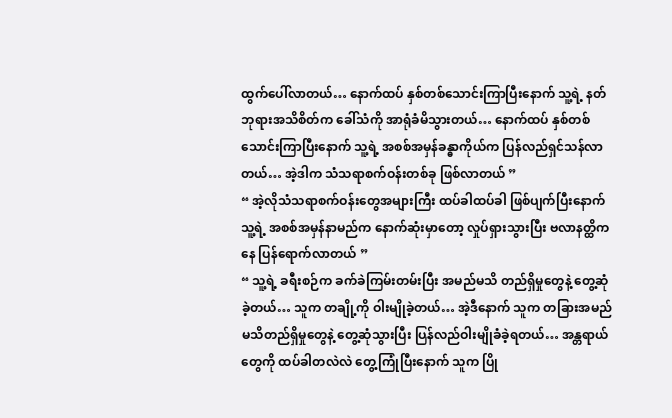ထွက်ပေါ်လာတယ်… နောက်ထပ် နှစ်တစ်သောင်းကြာပြီးနောက် သူ့ရဲ့ နတ်ဘုရားအသိစိတ်က ခေါ်သံကို အာရုံခံမိသွားတယ်… နောက်ထပ် နှစ်တစ်သောင်းကြာပြီးနောက် သူ့ရဲ့ အစစ်အမှန်ခန္ဓာကိုယ်က ပြန်လည်ရှင်သန်လာတယ်… အဲ့ဒါက သံသရာစက်ဝန်းတစ်ခု ဖြစ်လာတယ် ”
“ အဲ့လိုသံသရာစက်ဝန်းတွေအများကြီး ထပ်ခါထပ်ခါ ဖြစ်ပျက်ပြီးနောက် သူ့ရဲ့ အစစ်အမှန်နာမည်က နောက်ဆုံးမှာတော့ လှုပ်ရှားသွားပြီး ဗလာနတ္ထိကနေ ပြန်ရောက်လာတယ် ”
“ သူ့ရဲ့ ခရီးစဉ်က ခက်ခဲကြမ်းတမ်းပြီး အမည်မသိ တည်ရှိမှုတွေနဲ့ တွေ့ဆုံခဲ့တယ်… သူက တချို့ကို ဝါးမျိုခဲ့တယ်… အဲ့ဒီနောက် သူက တခြားအမည်မသိတည်ရှိမှုတွေနဲ့ တွေ့ဆုံသွားပြီး ပြန်လည်ဝါးမျိုခံခဲ့ရတယ်… အန္တရာယ်တွေကို ထပ်ခါတလဲလဲ တွေ့ကြုံပြီးနောက် သူက ပြို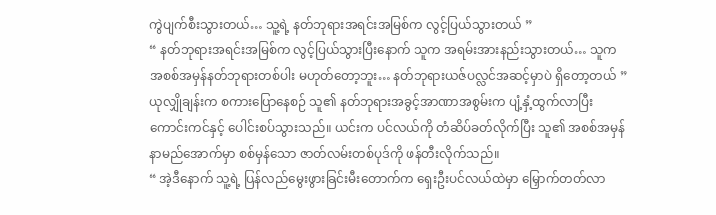ကွဲပျက်စီးသွားတယ်… သူ့ရဲ့ နတ်ဘုရားအရင်းအမြစ်က လွင့်ပြယ်သွားတယ် ”
“ နတ်ဘုရားအရင်းအမြစ်က လွင့်ပြယ်သွားပြီးနောက် သူက အရမ်းအားနည်းသွားတယ်… သူက အစစ်အမှန်နတ်ဘုရားတစ်ပါး မဟုတ်တော့ဘူး… နတ်ဘုရားယဇ်ပလ္လင်အဆင့်မှာပဲ ရှိတော့တယ် ”
ယုလျှိုချန်းက စကားပြောနေစဉ် သူ၏ နတ်ဘုရားအခွင့်အာဏာအစွမ်းက ပျံ့နှံ့ထွက်လာပြီး ကောင်းကင်နှင့် ပေါင်းစပ်သွားသည်။ ယင်းက ပင်လယ်ကို တံဆိပ်ခတ်လိုက်ပြီး သူ၏ အစစ်အမှန်နာမည်အောက်မှာ စစ်မှန်သော ဇာတ်လမ်းတစ်ပုဒ်ကို ဖန်တီးလိုက်သည်။
“ အဲ့ဒီနောက် သူ့ရဲ့ ပြန်လည်မွေးဖွားခြင်းမီးတောက်က ရှေးဦးပင်လယ်ထဲမှာ မြှောက်တတ်လာ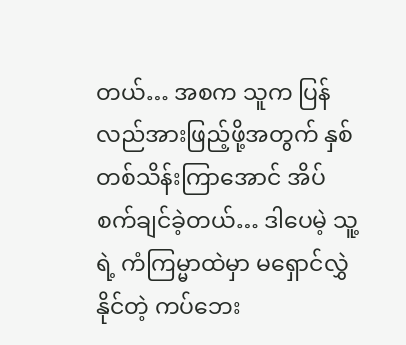တယ်… အစက သူက ပြန်လည်အားဖြည့်ဖို့အတွက် နှစ်တစ်သိန်းကြာအောင် အိပ်စက်ချင်ခဲ့တယ်… ဒါပေမဲ့ သူ့ရဲ့ ကံကြမ္မာထဲမှာ မရှောင်လွှဲနိုင်တဲ့ ကပ်ဘေး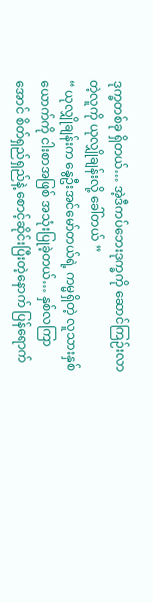ဒုက္ခတစ်ခု ရှိတယ်… အဲ့ဒီကပ်ဘေးဒုက္ခကို ဆောင်ကြဉ်းလာတဲ့လူကို ယုလျှိုချန်းလို့ ခေါ်တယ် ”
“ ယုလျှိုချန်းက နွေဦးအင်မော်တယ်ရဲ့ ကမ္မရှိတဲ့ လူသားနှစ်ယောက်ကို ငါးစာအဖြစ် အသုံးပြုခဲ့တယ်… နှစ်လကြာအောင် စိတ်ရှည်ရှည်နဲ့ စောင့်ဆိုင်းပြီးတဲ့နောက် ပြန်ရောက်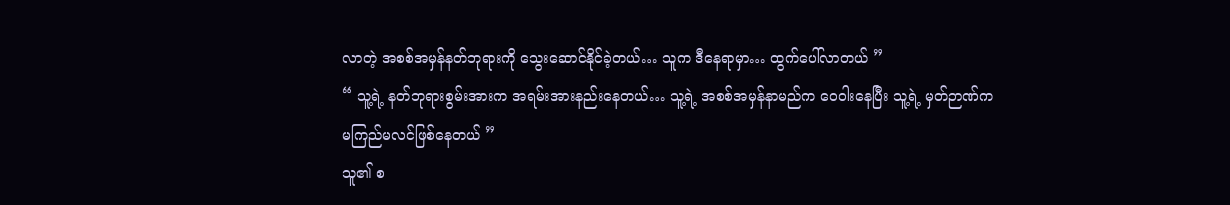လာတဲ့ အစစ်အမှန်နတ်ဘုရားကို သွေးဆောင်နိုင်ခဲ့တယ်… သူက ဒီနေရာမှာ… ထွက်ပေါ်လာတယ် ”
“ သူ့ရဲ့ နတ်ဘုရားစွမ်းအားက အရမ်းအားနည်းနေတယ်… သူ့ရဲ့ အစစ်အမှန်နာမည်က ဝေဝါးနေပြီး သူ့ရဲ့ မှတ်ဉာဏ်က မကြည်မလင်ဖြစ်နေတယ် ”
သူ၏ စ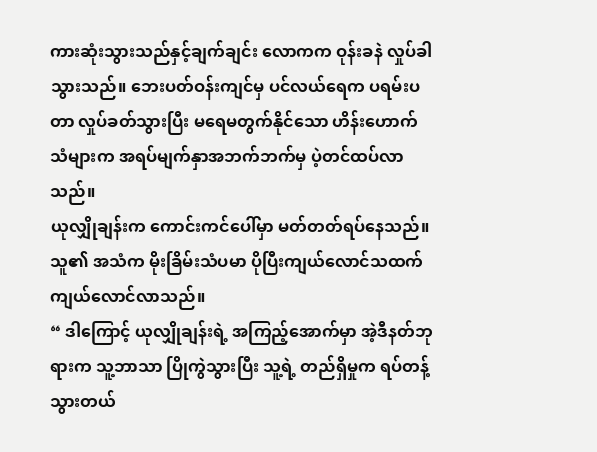ကားဆုံးသွားသည်နှင့်ချက်ချင်း လောကက ဝုန်းခနဲ လှုပ်ခါသွားသည်။ ဘေးပတ်ဝန်းကျင်မှ ပင်လယ်ရေက ပရမ်းပတာ လှုပ်ခတ်သွားပြီး မရေမတွက်နိုင်သော ဟိန်းဟောက်သံများက အရပ်မျက်နှာအဘက်ဘက်မှ ပဲ့တင်ထပ်လာသည်။
ယုလျှိုချန်းက ကောင်းကင်ပေါ်မှာ မတ်တတ်ရပ်နေသည်။ သူ၏ အသံက မိုးခြိမ်းသံပမာ ပိုပြီးကျယ်လောင်သထက် ကျယ်လောင်လာသည်။
“ ဒါကြောင့် ယုလျှိုချန်းရဲ့ အကြည့်အောက်မှာ အဲ့ဒီနတ်ဘုရားက သူ့ဘာသာ ပြိုကွဲသွားပြီး သူ့ရဲ့ တည်ရှိမှုက ရပ်တန့်သွားတယ်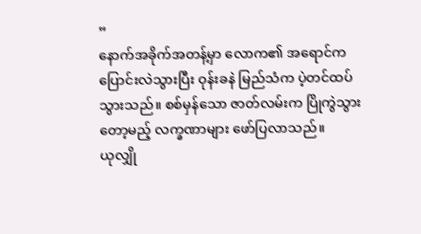”
နောက်အခိုက်အတန့်မှာ လောက၏ အရောင်က ပြောင်းလဲသွားပြီး ဝုန်းခနဲ မြည်သံက ပဲ့တင်ထပ်သွားသည်။ စစ်မှန်သော ဇာတ်လမ်းက ပြိုကွဲသွားတော့မည့် လက္ခဏာများ ဖော်ပြလာသည်။
ယုလျှို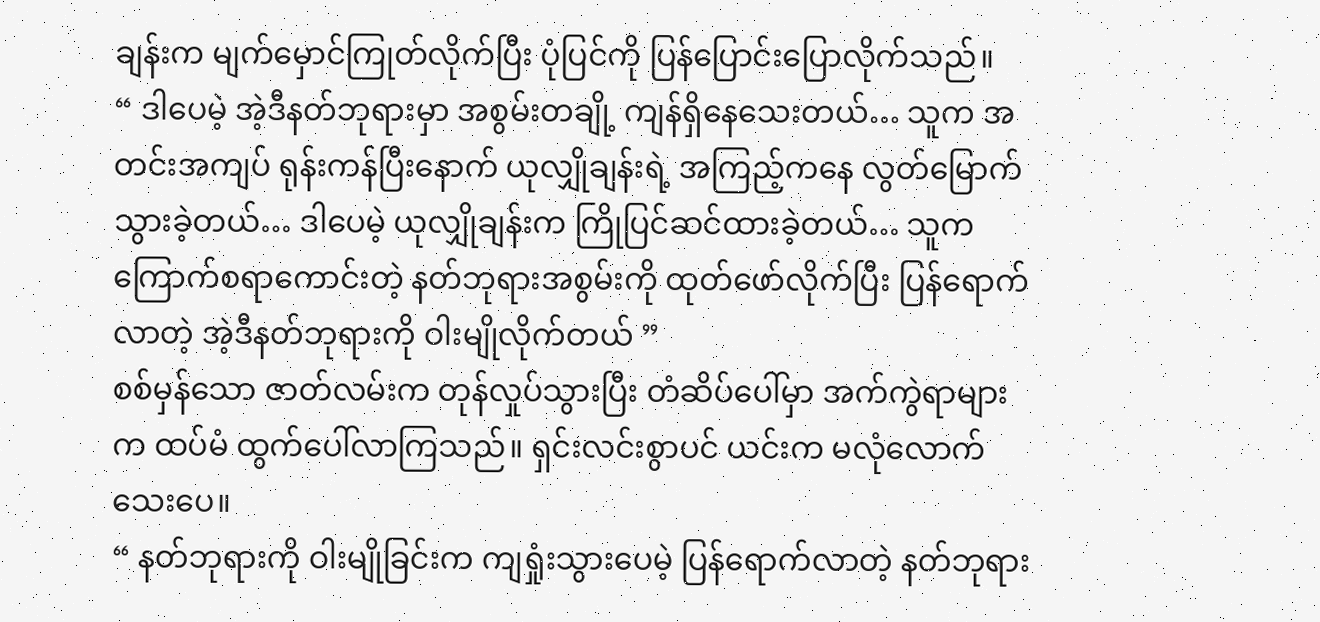ချန်းက မျက်မှောင်ကြုတ်လိုက်ပြီး ပုံပြင်ကို ပြန်ပြောင်းပြောလိုက်သည်။
“ ဒါပေမဲ့ အဲ့ဒီနတ်ဘုရားမှာ အစွမ်းတချို့ ကျန်ရှိနေသေးတယ်… သူက အတင်းအကျပ် ရုန်းကန်ပြီးနောက် ယုလျှိုချန်းရဲ့ အကြည့်ကနေ လွတ်မြောက်သွားခဲ့တယ်… ဒါပေမဲ့ ယုလျှိုချန်းက ကြိုပြင်ဆင်ထားခဲ့တယ်… သူက ကြောက်စရာကောင်းတဲ့ နတ်ဘုရားအစွမ်းကို ထုတ်ဖော်လိုက်ပြီး ပြန်ရောက်လာတဲ့ အဲ့ဒီနတ်ဘုရားကို ဝါးမျိုလိုက်တယ် ”
စစ်မှန်သော ဇာတ်လမ်းက တုန်လှုပ်သွားပြီး တံဆိပ်ပေါ်မှာ အက်ကွဲရာများက ထပ်မံ ထွက်ပေါ်လာကြသည်။ ရှင်းလင်းစွာပင် ယင်းက မလုံလောက်သေးပေ။
“ နတ်ဘုရားကို ဝါးမျိုခြင်းက ကျရှုံးသွားပေမဲ့ ပြန်ရောက်လာတဲ့ နတ်ဘုရား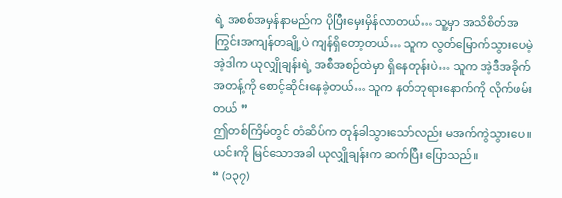ရဲ့ အစစ်အမှန်နာမည်က ပိုပြီးမှေးမှိန်လာတယ်… သူ့မှာ အသိစိတ်အကြွင်းအကျန်တချို့ပဲ ကျန်ရှိတော့တယ်… သူက လွတ်မြောက်သွားပေမဲ့ အဲ့ဒါက ယုလျှိုချန်းရဲ့ အစီအစဉ်ထဲမှာ ရှိနေတုန်းပဲ… သူက အဲ့ဒီအခိုက်အတန့်ကို စောင့်ဆိုင်းနေခဲ့တယ်… သူက နတ်ဘုရားနောက်ကို လိုက်ဖမ်းတယ် ”
ဤတစ်ကြိမ်တွင် တံဆိပ်က တုန်ခါသွားသော်လည်း မအက်ကွဲသွားပေ။
ယင်းကို မြင်သောအခါ ယုလျှိုချန်းက ဆက်ပြီး ပြောသည်။
“ (၁၃၇)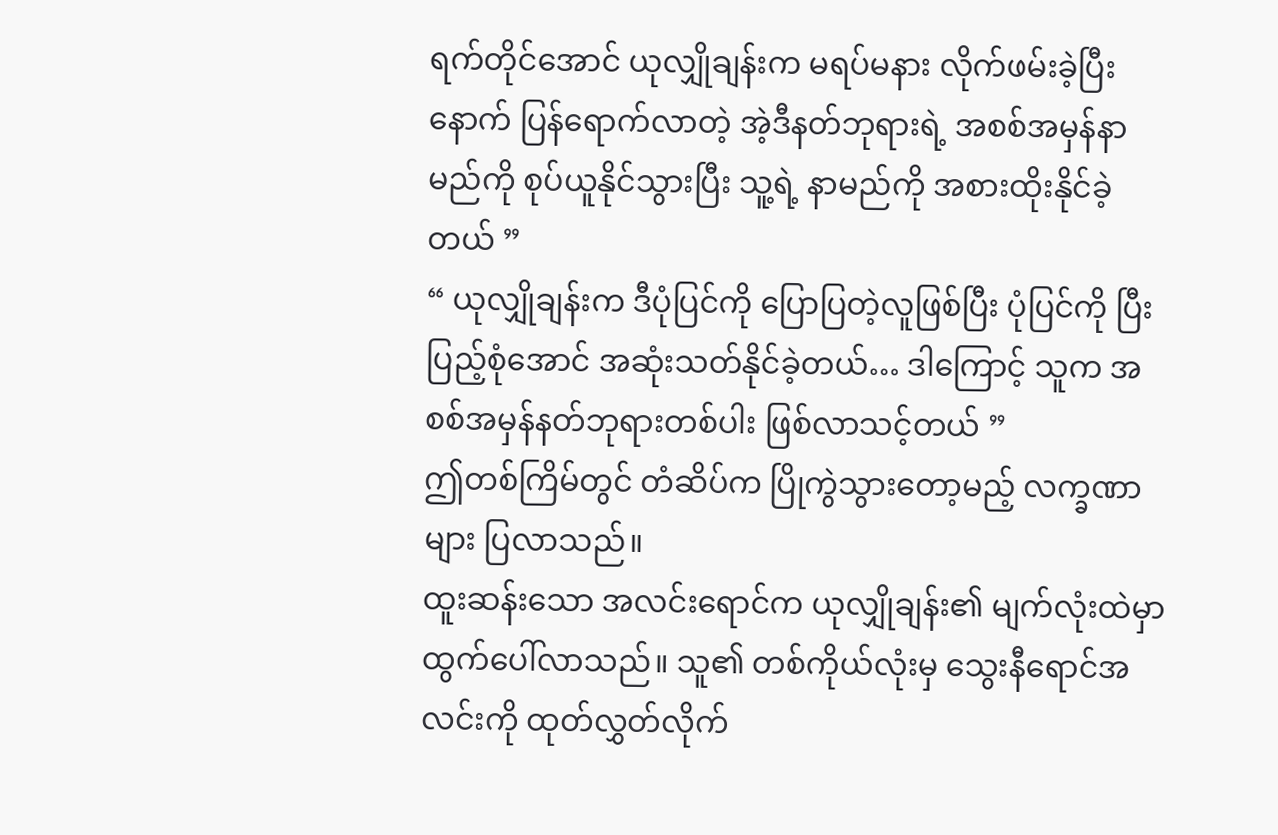ရက်တိုင်အောင် ယုလျှိုချန်းက မရပ်မနား လိုက်ဖမ်းခဲ့ပြီးနောက် ပြန်ရောက်လာတဲ့ အဲ့ဒီနတ်ဘုရားရဲ့ အစစ်အမှန်နာမည်ကို စုပ်ယူနိုင်သွားပြီး သူ့ရဲ့ နာမည်ကို အစားထိုးနိုင်ခဲ့တယ် ”
“ ယုလျှိုချန်းက ဒီပုံပြင်ကို ပြောပြတဲ့လူဖြစ်ပြီး ပုံပြင်ကို ပြီးပြည့်စုံအောင် အဆုံးသတ်နိုင်ခဲ့တယ်… ဒါကြောင့် သူက အစစ်အမှန်နတ်ဘုရားတစ်ပါး ဖြစ်လာသင့်တယ် ”
ဤတစ်ကြိမ်တွင် တံဆိပ်က ပြိုကွဲသွားတော့မည့် လက္ခဏာများ ပြလာသည်။
ထူးဆန်းသော အလင်းရောင်က ယုလျှိုချန်း၏ မျက်လုံးထဲမှာ ထွက်ပေါ်လာသည်။ သူ၏ တစ်ကိုယ်လုံးမှ သွေးနီရောင်အလင်းကို ထုတ်လွှတ်လိုက်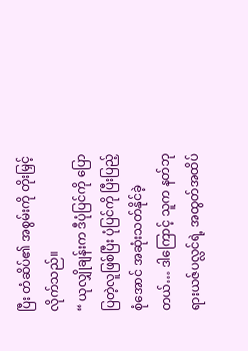ပြီး တံဆိပ်၏ အစွမ်းကို တိုးမြှင့်လိုက်သည်။
“ ယုလျှိုချန်းက ဒီပုံပြင်ကို ပြောပြတဲ့လူဖြစ်ပြီး ပုံပြင်ကို ပြီးပြည့်စုံအောင် အဆုံးသတ်နိုင်ခဲ့တယ်… ဒါကြောင့် သူက နတ်ဘုရားယဇ်ပလ္လင်ရဲ့ အထွတ်အထိပ်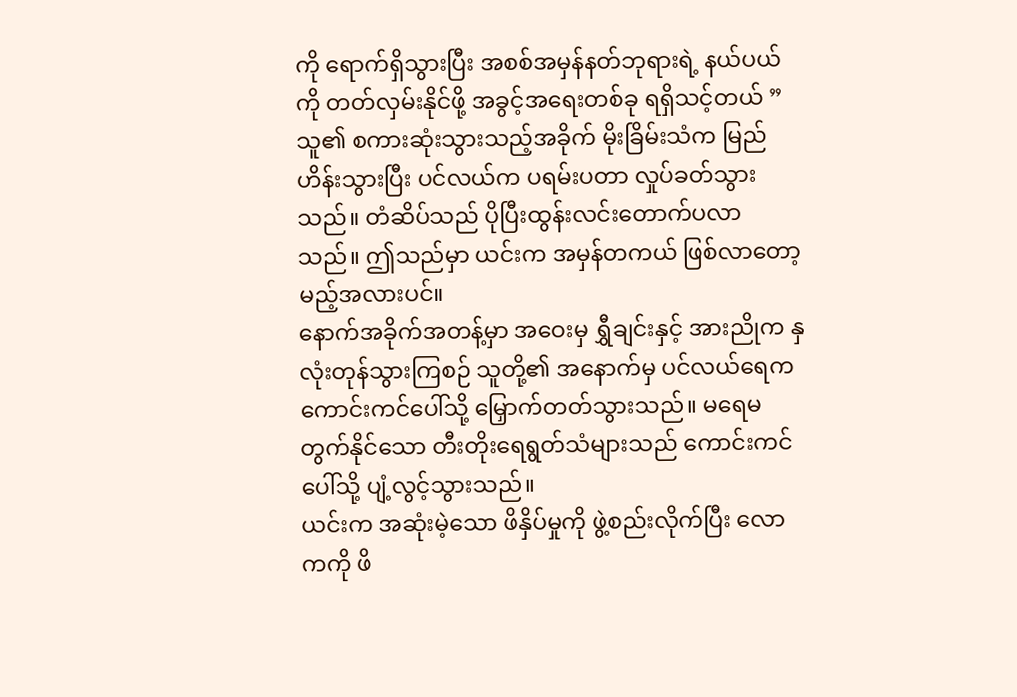ကို ရောက်ရှိသွားပြီး အစစ်အမှန်နတ်ဘုရားရဲ့ နယ်ပယ်ကို တတ်လှမ်းနိုင်ဖို့ အခွင့်အရေးတစ်ခု ရရှိသင့်တယ် ”
သူ၏ စကားဆုံးသွားသည့်အခိုက် မိုးခြိမ်းသံက မြည်ဟိန်းသွားပြီး ပင်လယ်က ပရမ်းပတာ လှုပ်ခတ်သွားသည်။ တံဆိပ်သည် ပိုပြီးထွန်းလင်းတောက်ပလာသည်။ ဤသည်မှာ ယင်းက အမှန်တကယ် ဖြစ်လာတော့မည့်အလားပင်။
နောက်အခိုက်အတန့်မှာ အဝေးမှ ရွှီချင်းနှင့် အားညိုက နှလုံးတုန်သွားကြစဉ် သူတို့၏ အနောက်မှ ပင်လယ်ရေက ကောင်းကင်ပေါ်သို့ မြှောက်တတ်သွားသည်။ မရေမတွက်နိုင်သော တီးတိုးရေရွတ်သံများသည် ကောင်းကင်ပေါ်သို့ ပျံ့လွင့်သွားသည်။
ယင်းက အဆုံးမဲ့သော ဖိနှိပ်မှုကို ဖွဲ့စည်းလိုက်ပြီး လောကကို ဖိ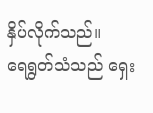နှိပ်လိုက်သည်။
ရေရွတ်သံသည် ရှေး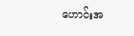ဟောင်းအ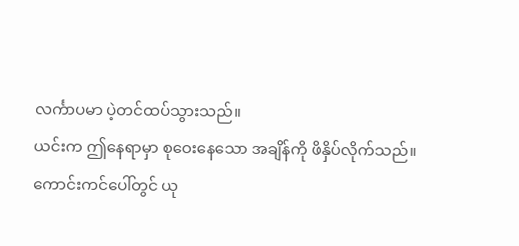လင်္ကာပမာ ပဲ့တင်ထပ်သွားသည်။
ယင်းက ဤနေရာမှာ စုဝေးနေသော အချိန်ကို ဖိနှိပ်လိုက်သည်။
ကောင်းကင်ပေါ်တွင် ယု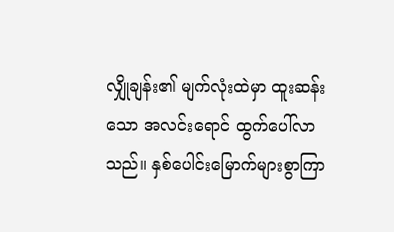လျှိုချန်း၏ မျက်လုံးထဲမှာ ထူးဆန်းသော အလင်းရောင် ထွက်ပေါ်လာသည်။ နှစ်ပေါင်းမြောက်များစွာကြာ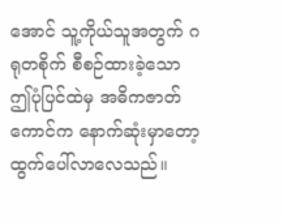အောင် သူ့ကိုယ်သူအတွက် ဂရုတစိုက် စီစဉ်ထားခဲ့သော ဤပုံပြင်ထဲမှ အဓိကဇာတ်ကောင်က နောက်ဆုံးမှာတော့ ထွက်ပေါ်လာလေသည်။